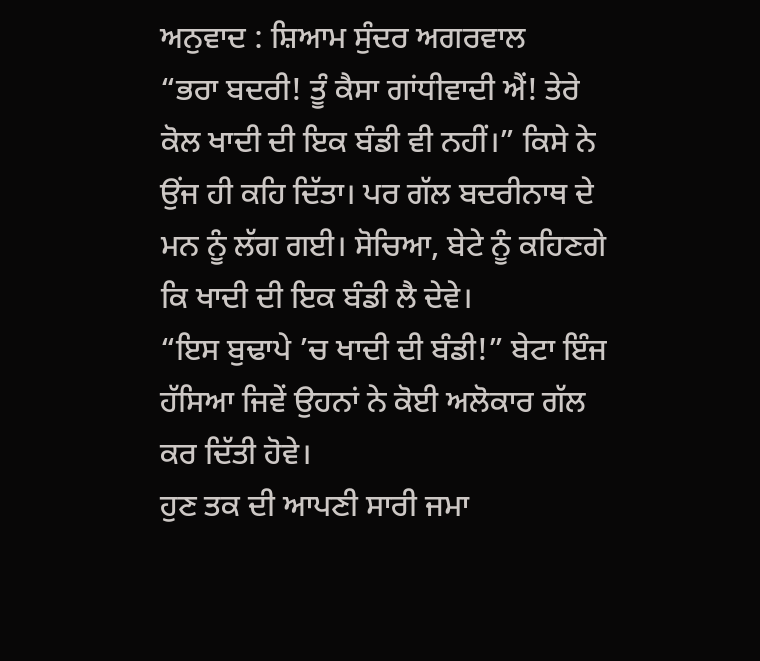ਅਨੁਵਾਦ : ਸ਼ਿਆਮ ਸੁੰਦਰ ਅਗਰਵਾਲ
“ਭਰਾ ਬਦਰੀ! ਤੂੰ ਕੈਸਾ ਗਾਂਧੀਵਾਦੀ ਐਂ! ਤੇਰੇ ਕੋਲ ਖਾਦੀ ਦੀ ਇਕ ਬੰਡੀ ਵੀ ਨਹੀਂ।” ਕਿਸੇ ਨੇ ਉਂਜ ਹੀ ਕਹਿ ਦਿੱਤਾ। ਪਰ ਗੱਲ ਬਦਰੀਨਾਥ ਦੇ ਮਨ ਨੂੰ ਲੱਗ ਗਈ। ਸੋਚਿਆ, ਬੇਟੇ ਨੂੰ ਕਹਿਣਗੇ ਕਿ ਖਾਦੀ ਦੀ ਇਕ ਬੰਡੀ ਲੈ ਦੇਵੇ।
“ਇਸ ਬੁਢਾਪੇ ’ਚ ਖਾਦੀ ਦੀ ਬੰਡੀ!” ਬੇਟਾ ਇੰਜ ਹੱਸਿਆ ਜਿਵੇਂ ਉਹਨਾਂ ਨੇ ਕੋਈ ਅਲੋਕਾਰ ਗੱਲ ਕਰ ਦਿੱਤੀ ਹੋਵੇ।
ਹੁਣ ਤਕ ਦੀ ਆਪਣੀ ਸਾਰੀ ਜਮਾ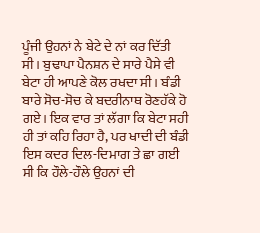ਪੂੰਜੀ ਉਹਨਾਂ ਨੇ ਬੇਟੇ ਦੇ ਨਾਂ ਕਰ ਦਿੱਤੀ ਸੀ। ਬੁਢਾਪਾ ਪੈਨਸ਼ਨ ਦੇ ਸਾਰੇ ਪੈਸੇ ਵੀ ਬੇਟਾ ਹੀ ਆਪਣੇ ਕੋਲ ਰਖਦਾ ਸੀ। ਬੰਡੀ ਬਾਰੇ ਸੋਚ-ਸੋਚ ਕੇ ਬਦਰੀਨਾਥ ਰੋਣਹੱਕੇ ਹੋ ਗਏ। ਇਕ ਵਾਰ ਤਾਂ ਲੱਗਾ ਕਿ ਬੇਟਾ ਸਹੀ ਹੀ ਤਾਂ ਕਹਿ ਰਿਹਾ ਹੈ, ਪਰ ਖਾਦੀ ਦੀ ਬੰਡੀ ਇਸ ਕਦਰ ਦਿਲ-ਦਿਮਾਗ ਤੇ ਛਾ ਗਈ ਸੀ ਕਿ ਹੌਲੇ-ਹੌਲੇ ਉਹਨਾਂ ਦੀ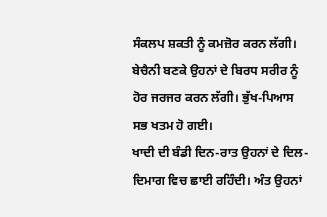ਸੰਕਲਪ ਸ਼ਕਤੀ ਨੂੰ ਕਮਜ਼ੋਰ ਕਰਨ ਲੱਗੀ। ਬੇਚੈਨੀ ਬਣਕੇ ਉਹਨਾਂ ਦੇ ਬਿਰਧ ਸਰੀਰ ਨੂੰ ਹੋਰ ਜਰਜਰ ਕਰਨ ਲੱਗੀ। ਭੁੱਖ-ਪਿਆਸ ਸਭ ਖਤਮ ਹੋ ਗਈ।
ਖਾਦੀ ਦੀ ਬੰਡੀ ਦਿਨ-ਰਾਤ ਉਹਨਾਂ ਦੇ ਦਿਲ-ਦਿਮਾਗ ਵਿਚ ਛਾਈ ਰਹਿੰਦੀ। ਅੰਤ ਉਹਨਾਂ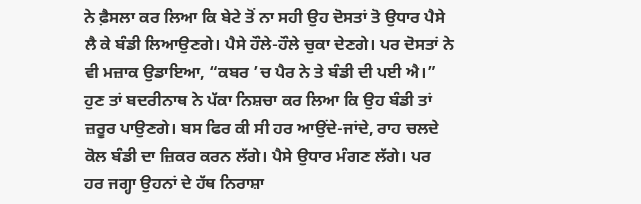ਨੇ ਫ਼ੈਸਲਾ ਕਰ ਲਿਆ ਕਿ ਬੇਟੇ ਤੋਂ ਨਾ ਸਹੀ ਉਹ ਦੋਸਤਾਂ ਤੋ ਉਧਾਰ ਪੈਸੇ ਲੈ ਕੇ ਬੰਡੀ ਲਿਆਉਣਗੇ। ਪੈਸੇ ਹੌਲੇ-ਹੌਲੇ ਚੁਕਾ ਦੇਣਗੇ। ਪਰ ਦੋਸਤਾਂ ਨੇ ਵੀ ਮਜ਼ਾਕ ਉਡਾਇਆ, “ਕਬਰ ’ਚ ਪੈਰ ਨੇ ਤੇ ਬੰਡੀ ਦੀ ਪਈ ਐ।”
ਹੁਣ ਤਾਂ ਬਦਰੀਨਾਥ ਨੇ ਪੱਕਾ ਨਿਸ਼ਚਾ ਕਰ ਲਿਆ ਕਿ ਉਹ ਬੰਡੀ ਤਾਂ ਜ਼ਰੂਰ ਪਾਉਣਗੇ। ਬਸ ਫਿਰ ਕੀ ਸੀ ਹਰ ਆਉਂਦੇ-ਜਾਂਦੇ, ਰਾਹ ਚਲਦੇ ਕੋਲ ਬੰਡੀ ਦਾ ਜ਼ਿਕਰ ਕਰਨ ਲੱਗੇ। ਪੈਸੇ ਉਧਾਰ ਮੰਗਣ ਲੱਗੇ। ਪਰ ਹਰ ਜਗ੍ਹਾ ਉਹਨਾਂ ਦੇ ਹੱਥ ਨਿਰਾਸ਼ਾ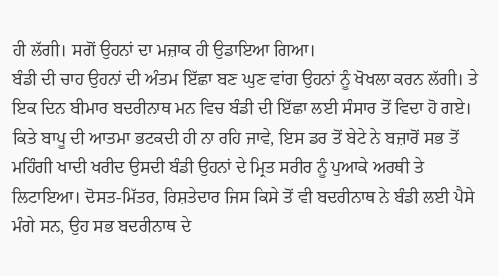ਹੀ ਲੱਗੀ। ਸਗੋਂ ਉਹਨਾਂ ਦਾ ਮਜ਼ਾਕ ਹੀ ਉਡਾਇਆ ਗਿਆ।
ਬੰਡੀ ਦੀ ਚਾਹ ਉਹਨਾਂ ਦੀ ਅੰਤਮ ਇੱਛਾ ਬਣ ਘੁਣ ਵਾਂਗ ਉਹਨਾਂ ਨੂੰ ਖੋਖਲਾ ਕਰਨ ਲੱਗੀ। ਤੇ ਇਕ ਦਿਨ ਬੀਮਾਰ ਬਦਰੀਨਾਥ ਮਨ ਵਿਚ ਬੰਡੀ ਦੀ ਇੱਛਾ ਲਈ ਸੰਸਾਰ ਤੋਂ ਵਿਦਾ ਹੋ ਗਏ।
ਕਿਤੇ ਬਾਪੂ ਦੀ ਆਤਮਾ ਭਟਕਦੀ ਹੀ ਨਾ ਰਹਿ ਜਾਵੇ, ਇਸ ਡਰ ਤੋਂ ਬੇਟੇ ਨੇ ਬਜ਼ਾਰੋਂ ਸਭ ਤੋਂ ਮਹਿੰਗੀ ਖਾਦੀ ਖਰੀਦ ਉਸਦੀ ਬੰਡੀ ਉਹਨਾਂ ਦੇ ਮ੍ਰਿਤ ਸਰੀਰ ਨੂੰ ਪੁਆਕੇ ਅਰਥੀ ਤੇ ਲਿਟਾਇਆ। ਦੋਸਤ-ਮਿੱਤਰ, ਰਿਸ਼ਤੇਦਾਰ ਜਿਸ ਕਿਸੇ ਤੋਂ ਵੀ ਬਦਰੀਨਾਥ ਨੇ ਬੰਡੀ ਲਈ ਪੈਸੇ ਮੰਗੇ ਸਨ, ਉਹ ਸਭ ਬਦਰੀਨਾਥ ਦੇ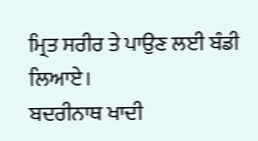ਮ੍ਰਿਤ ਸਰੀਰ ਤੇ ਪਾਉਣ ਲਈ ਬੰਡੀ ਲਿਆਏ।
ਬਦਰੀਨਾਥ ਖਾਦੀ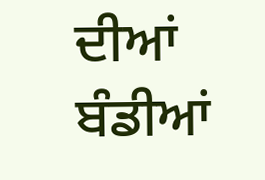ਦੀਆਂ ਬੰਡੀਆਂ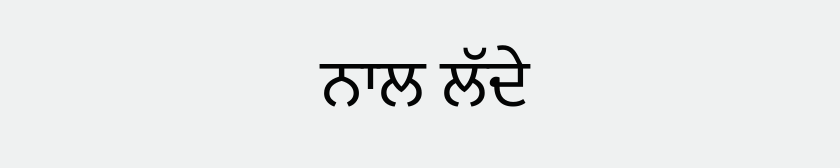ਨਾਲ ਲੱਦੇ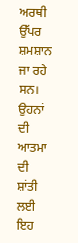ਅਰਥੀ ਉੱਪਰ ਸ਼ਮਸ਼ਾਨ ਜਾ ਰਹੇ ਸਨ। ਉਹਨਾਂ ਦੀ ਆਤਮਾ ਦੀ ਸ਼ਾਂਤੀ ਲਈ ਇਹ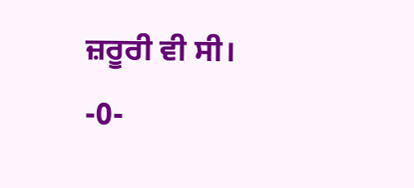ਜ਼ਰੂਰੀ ਵੀ ਸੀ।
-0-